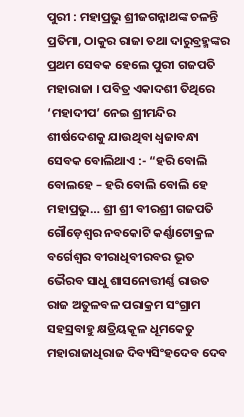ପୁରୀ : ମହାପ୍ରଭୁ ଶ୍ରୀଜଗନ୍ନାଥଙ୍କ ଚଳନ୍ତି ପ୍ରତିମା, ଠାକୁର ରାଜା ତଥା ଦାରୁବ୍ରହ୍ମଙ୍କର ପ୍ରଥମ ସେବକ ହେଲେ ପୁରୀ ଗଜପତି ମହାରାଜା । ପବିତ୍ର ଏକାଦଶୀ ତିଥିରେ ‘ମହାଦୀପ’ ନେଇ ଶ୍ରୀମନ୍ଦିର ଶୀର୍ଷଦେଶକୁ ଯାଉଥିବା ଧ୍ୱଜାବନ୍ଧା ସେବକ ବୋଲିଥାଏ :- “ହରି ବୋଲି ବୋଲହେ – ହରି ବୋଲି ବୋଲି ହେ ମହାପ୍ରଭୁ… ଶ୍ରୀ ଶ୍ରୀ ବୀରଶ୍ରୀ ଗଜପତି ଗୌଡ଼େଶ୍ୱର ନବକୋଟି କର୍ଣ୍ଣାଟୋକ୍ରଳ ବର୍ଗେଶ୍ୱର ବୀରାଧିବୀରବର ଭୂତ ଭୈରବ ସାଧୁ ଶାସନୋତ୍ତୀର୍ଣ୍ଣ ରାଉତ ରାଜ ଅତୁଳବଳ ପରାକ୍ରମ ସଂଗ୍ରାମ ସହସ୍ରବାହୁ କ୍ଷତ୍ରିୟକୂଳ ଧୂମକେତୁ ମହାରାଜାଧିରାଜ ଦିବ୍ୟସିଂହଦେବ ଦେବ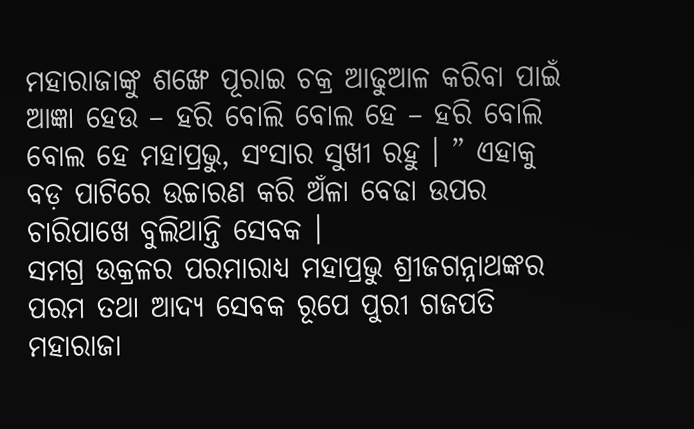ମହାରାଜାଙ୍କୁ ଶଙ୍ଖେ ପୂରାଇ ଚକ୍ର ଆଢୁଆଳ କରିବା ପାଇଁ ଆଜ୍ଞା ହେଉ – ହରି ବୋଲି ବୋଲ ହେ – ହରି ବୋଲି ବୋଲ ହେ ମହାପ୍ରଭୁ, ସଂସାର ସୁଖୀ ରହୁ । ” ଏହାକୁ ବଡ଼ ପାଟିରେ ଉଚ୍ଚାରଣ କରି ଅଁଳା ବେଢା ଉପର ଚାରିପାଖେ ବୁଲିଥାନ୍ତି ସେବକ ।
ସମଗ୍ର ଉକ୍ରଳର ପରମାରାଧ୍ୟ ମହାପ୍ରଭୁ ଶ୍ରୀଜଗନ୍ନାଥଙ୍କର ପରମ ତଥା ଆଦ୍ୟ ସେବକ ରୂପେ ପୁରୀ ଗଜପତି ମହାରାଜା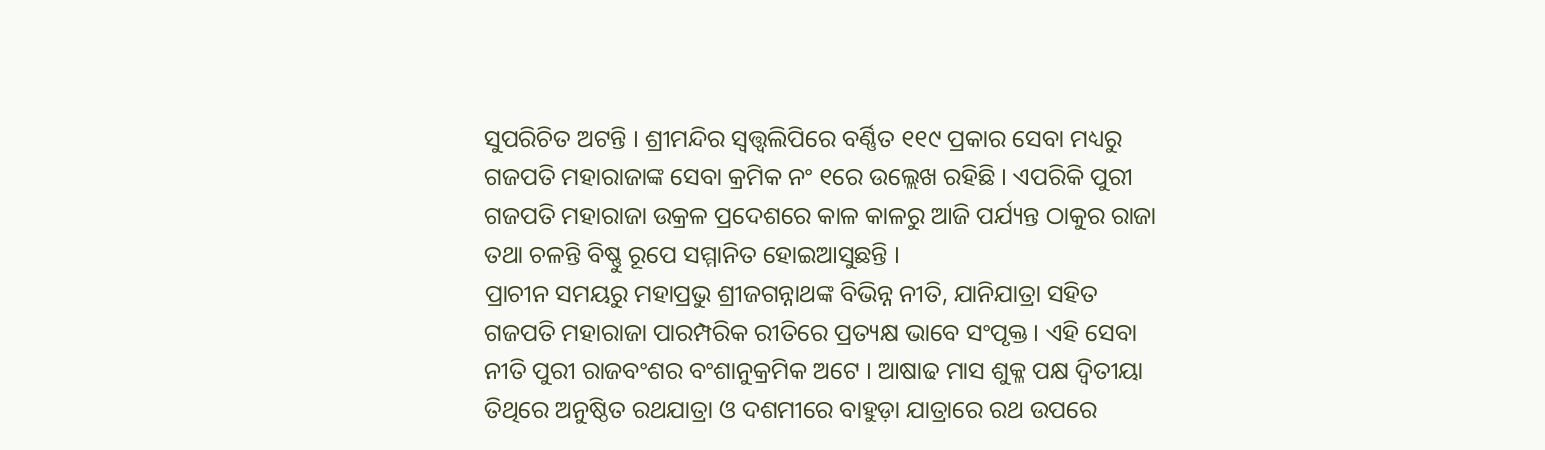ସୁପରିଚିତ ଅଟନ୍ତି । ଶ୍ରୀମନ୍ଦିର ସ୍ୱତ୍ତ୍ୱଲିପିରେ ବର୍ଣ୍ଣିତ ୧୧୯ ପ୍ରକାର ସେବା ମଧ୍ୟରୁ ଗଜପତି ମହାରାଜାଙ୍କ ସେବା କ୍ରମିକ ନଂ ୧ରେ ଉଲ୍ଲେଖ ରହିଛି । ଏପରିକି ପୁରୀ ଗଜପତି ମହାରାଜା ଉକ୍ରଳ ପ୍ରଦେଶରେ କାଳ କାଳରୁ ଆଜି ପର୍ଯ୍ୟନ୍ତ ଠାକୁର ରାଜା ତଥା ଚଳନ୍ତି ବିଷ୍ଣୁ ରୂପେ ସମ୍ମାନିତ ହୋଇଆସୁଛନ୍ତି ।
ପ୍ରାଚୀନ ସମୟରୁ ମହାପ୍ରଭୁ ଶ୍ରୀଜଗନ୍ନାଥଙ୍କ ବିଭିନ୍ନ ନୀତି, ଯାନିଯାତ୍ରା ସହିତ ଗଜପତି ମହାରାଜା ପାରମ୍ପରିକ ରୀତିରେ ପ୍ରତ୍ୟକ୍ଷ ଭାବେ ସଂପୃକ୍ତ । ଏହି ସେବା ନୀତି ପୁରୀ ରାଜବଂଶର ବଂଶାନୁକ୍ରମିକ ଅଟେ । ଆଷାଢ ମାସ ଶୁକ୍ଳ ପକ୍ଷ ଦ୍ୱିତୀୟା ତିଥିରେ ଅନୁଷ୍ଠିତ ରଥଯାତ୍ରା ଓ ଦଶମୀରେ ବାହୁଡ଼ା ଯାତ୍ରାରେ ରଥ ଉପରେ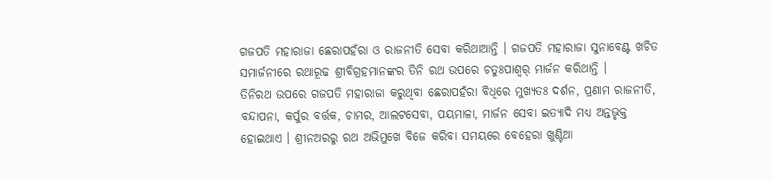ଗଜପତି ମହାରାଜା ଛେରାପହଁରା ଓ ରାଜନୀତି ସେବା କରିଥାଆନ୍ତି । ଗଜପତି ମହାରାଜା ସୁନାବେଣ୍ଟ ଖଚିତ ସମାର୍ଜନୀରେ ରଥାରୂଢ ଶ୍ରୀବିଗ୍ରହମାନଙ୍କର ତିନି ରଥ ଉପରେ ଚତୁଃପାଶ୍ୱର୍ ମାର୍ଜନ କରିଥାନ୍ତି ।
ତିନିରଥ ଉପରେ ଗଜପତି ମହାରାଜା କରୁଥିବା ଛେରାପହଁରା ବିଧିରେ ମୁଖ୍ୟତଃ ଦର୍ଶନ, ପ୍ରଣାମ ରାଜନୀତି, ବନ୍ଦାପନା, କର୍ପୁର ବର୍ତ୍ତକ, ଚାମର, ଆଲଟସେବା, ପୟମାଳା, ମାର୍ଜନ ସେବା ଇତ୍ୟାଦି ମଧ୍ୟ ଅନ୍ତଭୃକ୍ତ ହୋଇଥାଏ । ଶ୍ରୀନଅରରୁ ରଥ ଅଭିମୁଖେ ବିଜେ କରିବା ସମୟରେ ବେହେରା ଖୁଣ୍ଟିଆ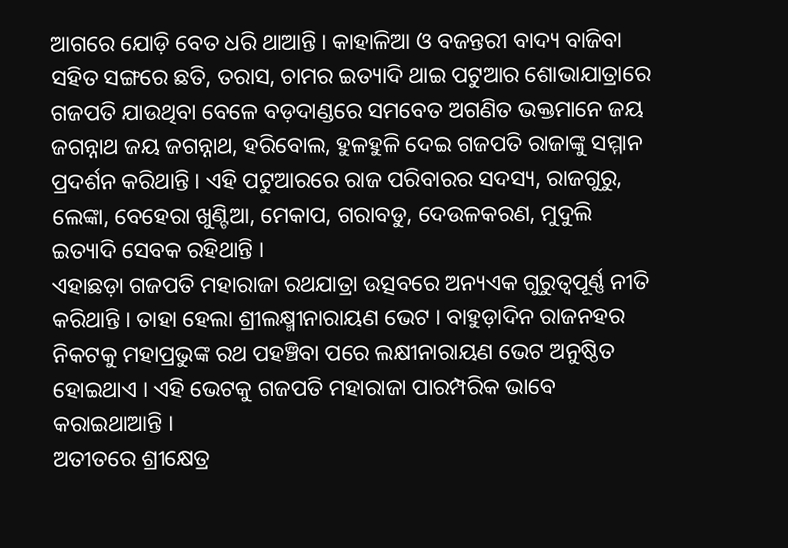ଆଗରେ ଯୋଡ଼ି ବେତ ଧରି ଥାଆନ୍ତି । କାହାଳିଆ ଓ ବଜନ୍ତରୀ ବାଦ୍ୟ ବାଜିବା ସହିତ ସଙ୍ଗରେ ଛତି, ତରାସ, ଚାମର ଇତ୍ୟାଦି ଥାଇ ପଟୁଆର ଶୋଭାଯାତ୍ରାରେ ଗଜପତି ଯାଉଥିବା ବେଳେ ବଡ଼ଦାଣ୍ଡରେ ସମବେତ ଅଗଣିତ ଭକ୍ତମାନେ ଜୟ ଜଗନ୍ନାଥ ଜୟ ଜଗନ୍ନାଥ, ହରିବୋଲ, ହୁଳହୁଳି ଦେଇ ଗଜପତି ରାଜାଙ୍କୁ ସମ୍ମାନ ପ୍ରଦର୍ଶନ କରିଥାନ୍ତି । ଏହି ପଟୁଆରରେ ରାଜ ପରିବାରର ସଦସ୍ୟ, ରାଜଗୁରୁ, ଲେଙ୍କା, ବେହେରା ଖୁଣ୍ଟିଆ, ମେକାପ, ଗରାବଡୁ, ଦେଉଳକରଣ, ମୁଦୁଲି ଇତ୍ୟାଦି ସେବକ ରହିଥାନ୍ତି ।
ଏହାଛଡ଼ା ଗଜପତି ମହାରାଜା ରଥଯାତ୍ରା ଉତ୍ସବରେ ଅନ୍ୟଏକ ଗୁରୁତ୍ୱପୂର୍ଣ୍ଣ ନୀତି କରିଥାନ୍ତି । ତାହା ହେଲା ଶ୍ରୀଲକ୍ଷ୍ମୀନାରାୟଣ ଭେଟ । ବାହୁଡ଼ାଦିନ ରାଜନହର ନିକଟକୁ ମହାପ୍ରଭୁଙ୍କ ରଥ ପହଞ୍ଚିବା ପରେ ଲକ୍ଷୀନାରାୟଣ ଭେଟ ଅନୁଷ୍ଠିତ ହୋଇଥାଏ । ଏହି ଭେଟକୁ ଗଜପତି ମହାରାଜା ପାରମ୍ପରିକ ଭାବେ କରାଇଥାଆନ୍ତି ।
ଅତୀତରେ ଶ୍ରୀକ୍ଷେତ୍ର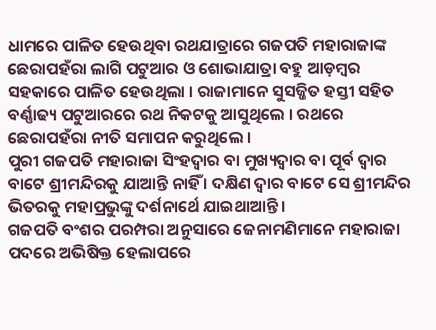ଧାମରେ ପାଳିତ ହେଉଥିବା ରଥଯାତ୍ରାରେ ଗଜପତି ମହାରାଜାଙ୍କ ଛେରାପହଁରା ଲାଗି ପଟୁଆର ଓ ଶୋଭାଯାତ୍ରା ବହୁ ଆଡ଼ମ୍ବର ସହକାରେ ପାଳିତ ହେଉଥିଲା । ରାଜାମାନେ ସୁସଜ୍ଜିତ ହସ୍ତୀ ସହିତ ବର୍ଣ୍ଣାଢ୍ୟ ପଟୁଆରରେ ରଥ ନିକଟକୁ ଆସୁଥିଲେ । ରଥରେ ଛେରାପହଁରା ନୀତି ସମାପନ କରୁଥିଲେ ।
ପୁରୀ ଗଜପତି ମହାରାଜା ସିଂହଦ୍ୱାର ବା ମୁଖ୍ୟଦ୍ୱାର ବା ପୂର୍ବ ଦ୍ୱାର ବାଟେ ଶ୍ରୀମନ୍ଦିରକୁ ଯାଆନ୍ତି ନାହିଁ । ଦକ୍ଷିଣ ଦ୍ୱାର ବାଟେ ସେ ଶ୍ରୀମନ୍ଦିର ଭିତରକୁ ମହାପ୍ରଭୁଙ୍କୁ ଦର୍ଶନାର୍ଥେ ଯାଇଥାଆନ୍ତି ।
ଗଜପତି ବଂଶର ପରମ୍ପରା ଅନୁସାରେ ଜେନାମଣିମାନେ ମହାରାଜା ପଦରେ ଅଭିଷିକ୍ତ ହେଲାପରେ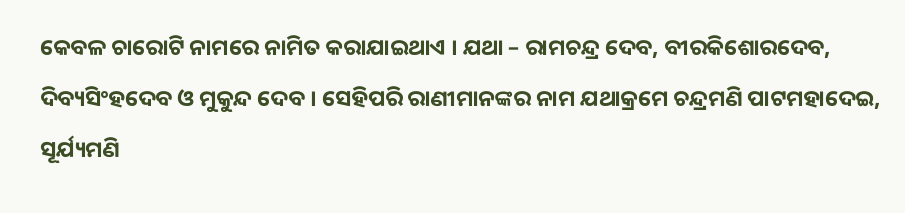କେବଳ ଚାରୋଟି ନାମରେ ନାମିତ କରାଯାଇଥାଏ । ଯଥା – ରାମଚନ୍ଦ୍ର ଦେବ, ବୀରକିଶୋରଦେବ, ଦିବ୍ୟସିଂହଦେବ ଓ ମୁକୁନ୍ଦ ଦେବ । ସେହିପରି ରାଣୀମାନଙ୍କର ନାମ ଯଥାକ୍ରମେ ଚନ୍ଦ୍ରମଣି ପାଟମହାଦେଇ, ସୂର୍ଯ୍ୟମଣି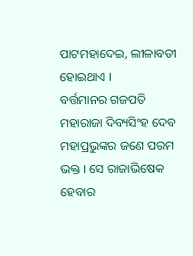ପାଟମହାଦେଇ, ଲୀଳାବତୀ ହୋଇଥାଏ ।
ବର୍ତ୍ତମାନର ଗଜପତି ମହାରାଜା ଦିବ୍ୟସିଂହ ଦେବ ମହାପ୍ରଭୁଙ୍କର ଜଣେ ପରମ ଭକ୍ତ । ସେ ରାଜାଭିଷେକ ହେବାର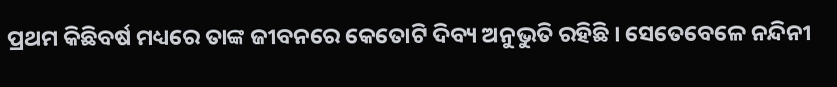ପ୍ରଥମ କିଛିବର୍ଷ ମଧ୍ୟରେ ତାଙ୍କ ଜୀବନରେ କେତୋଟି ଦିବ୍ୟ ଅନୁଭୁତି ରହିଛି । ସେତେବେଳେ ନନ୍ଦିନୀ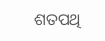ଶତପଥି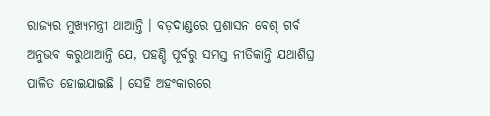ରାଜ୍ୟର ମୁଖ୍ୟମନ୍ତ୍ରୀ ଥାଆନ୍ତି । ବଡ଼ଦାଣ୍ଡରେ ପ୍ରଶାସନ ବେଶ୍ ଗର୍ବ ଅନୁଭବ କରୁଥାଆନ୍ତି ଯେ, ପହଣ୍ଡି ପୂର୍ବରୁ ସମସ୍ତ ନୀତିକାନ୍ତି ଯଥାଶିଘ୍ର ପାଳିତ ହୋଇଯାଇଛି । ସେହି ଅହଂକାରରେ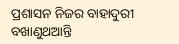ପ୍ରଶାସନ ନିଜର ବାହାଦୁରୀ ବଖାଣୁଥଆନ୍ତି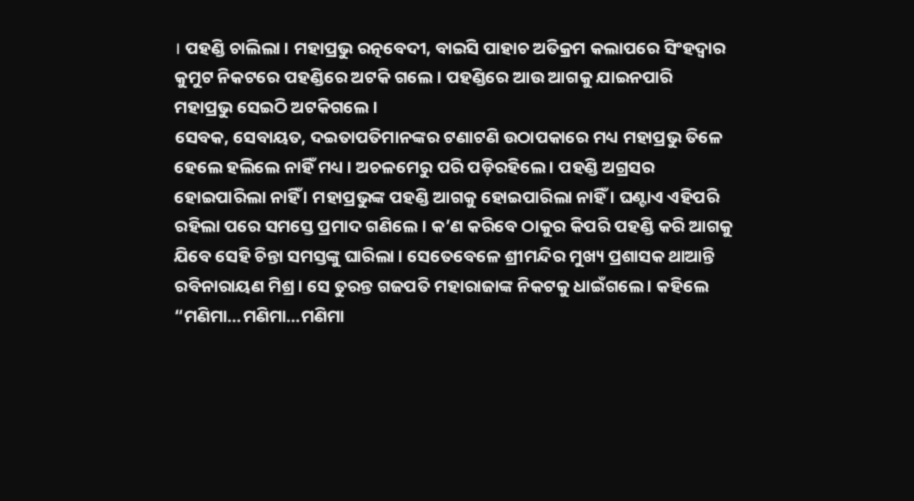। ପହଣ୍ଡି ଚାଲିଲା । ମହାପ୍ରଭୁ ରତ୍ନବେଦୀ, ବାଇସି ପାହାଚ ଅତିକ୍ରମ କଲାପରେ ସିଂହଦ୍ୱାର କୁମୁଟ ନିକଟରେ ପହଣ୍ଡିରେ ଅଟକି ଗଲେ । ପହଣ୍ଡିରେ ଆଉ ଆଗକୁ ଯାଇନପାରି ମହାପ୍ରଭୁ ସେଇଠି ଅଟକିଗଲେ ।
ସେବକ, ସେବାୟତ, ଦଇତାପତିମାନଙ୍କର ଟଣାଟଣି ଉଠାପକାରେ ମଧ୍ୟ ମହାପ୍ରଭୁ ତିଳେ ହେଲେ ହଲିଲେ ନାହିଁ ମଧ୍ୟ । ଅଚଳମେରୁ ପରି ପଡ଼ିରହିଲେ । ପହଣ୍ଡି ଅଗ୍ରସର ହୋଇପାରିଲା ନାହିଁ । ମହାପ୍ରଭୁଙ୍କ ପହଣ୍ଡି ଆଗକୁ ହୋଇପାରିଲା ନାହିଁ । ଘଣ୍ଟାଏ ଏହିପରି ରହିଲା ପରେ ସମସ୍ତେ ପ୍ରମାଦ ଗଣିଲେ । କ’ଣ କରିବେ ଠାକୁର କିପରି ପହଣ୍ଡି କରି ଆଗକୁ ଯିବେ ସେହି ଚିନ୍ତା ସମସ୍ତଙ୍କୁ ଘାରିଲା । ସେତେବେଳେ ଶ୍ରୀମନ୍ଦିର ମୁଖ୍ୟ ପ୍ରଶାସକ ଥାଆନ୍ତି ରବିନାରାୟଣ ମିଶ୍ର । ସେ ତୁରନ୍ତ ଗଜପତି ମହାରାଜାଙ୍କ ନିକଟକୁ ଧାଇଁଗଲେ । କହିଲେ “ମଣିମା…ମଣିମା…ମଣିମା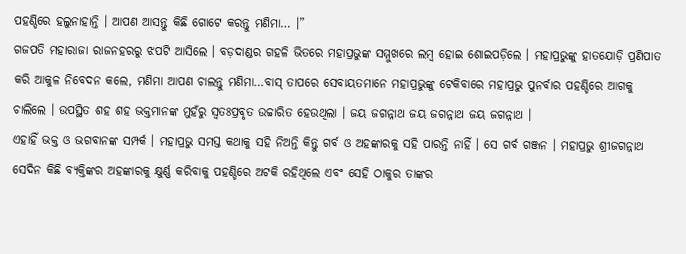ପହଣ୍ଡିରେ ହଲୁନାହାନ୍ତି । ଆପଣ ଆସନ୍ତୁ କିଛି ଗୋଟେ କରନ୍ତୁ ମଣିମା… ।”
ଗଜପତି ମହାରାଜା ରାଜନହରରୁ ଝପଟି ଆସିଲେ । ବଡ଼ଦାଣ୍ଡର ଗହଳି ଭିତରେ ମହାପ୍ରଭୁଙ୍କ ସମ୍ମୁଖରେ ଲମ୍ବ ହୋଇ ଶୋଇପଡ଼ିଲେ । ମହାପ୍ରଭୁଙ୍କୁ ହାତଯୋଡ଼ି ପ୍ରଣିପାତ କରି ଆକୁଳ ନିବେଦନ କଲେ, ମଣିମା ଆପଣ ଚାଲନ୍ତୁ ମଣିମା…ବାସ୍ ତାପରେ ସେବାୟତମାନେ ମହାପ୍ରଭୁଙ୍କୁ ଟେକିବାରେ ମହାପ୍ରଭୁ ପୁନର୍ବାର ପହଣ୍ଡିରେ ଆଗକୁ ଚାଲିଲେ । ଉପସ୍ଥିତ ଶହ ଶହ ଭକ୍ତମାନଙ୍କ ମୁହଁରୁ ସ୍ୱତଃପ୍ରବୃତ ଉଚ୍ଚାରିତ ହେଉଥିଲା । ଜୟ ଜଗନ୍ନାଥ ଜୟ ଜଗନ୍ନାଥ ଜୟ ଜଗନ୍ନାଥ ।
ଏହାହିଁ ଭକ୍ତ ଓ ଭଗବାନଙ୍କ ସମ୍ପର୍କ । ମହାପ୍ରଭୁ ସମସ୍ତ କଥାକୁ ସହି ନିଅନ୍ତି କିନ୍ତୁ ଗର୍ବ ଓ ଅହଙ୍କାରକୁ ସହି ପାରନ୍ତି ନାହିଁ । ସେ ଗର୍ବ ଗଞ୍ଜନ । ମହାପ୍ରଭୁ ଶ୍ରୀଜଗନ୍ନାଥ ସେଦିନ କିଛି ବ୍ୟକ୍ତିଙ୍କର ଅହଙ୍କାରକୁ କ୍ଷୁର୍ଣ୍ଣ କରିବାକୁ ପହଣ୍ଡିରେ ଅଟକି ରହିଥିଲେ ଏବଂ ସେହି ଠାକୁର ତାଙ୍କର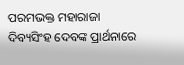ପରମଭକ୍ତ ମହାରାଜା ଦିବ୍ୟସିଂହ ଦେବଙ୍କ ପ୍ରାର୍ଥନାରେ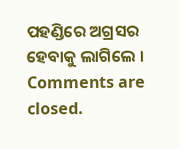ପହଣ୍ଡିରେ ଅଗ୍ରସର ହେବାକୁ ଲାଗିଲେ ।
Comments are closed.